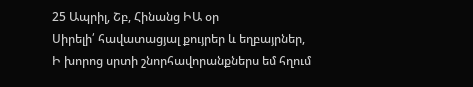25 Ապրիլ, Շբ, Հինանց ԻԱ օր
Սիրելի՛ հավատացյալ քույրեր և եղբայրներ,
Ի խորոց սրտի շնորհավորանքներս եմ հղում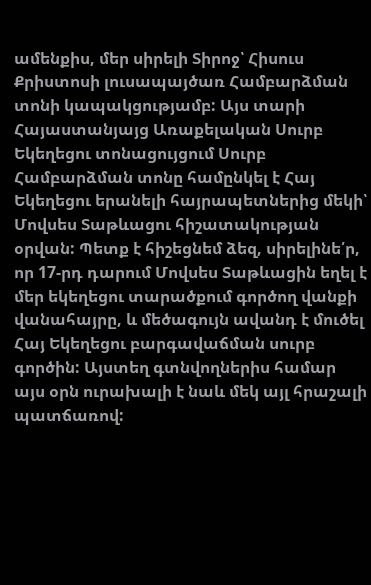ամենքիս, մեր սիրելի Տիրոջ՝ Հիսուս Քրիստոսի լուսապայծառ Համբարձման տոնի կապակցությամբ: Այս տարի Հայաստանյայց Առաքելական Սուրբ Եկեղեցու տոնացույցում Սուրբ Համբարձման տոնը համընկել է Հայ Եկեղեցու երանելի հայրապետներից մեկի՝ Մովսես Տաթևացու հիշատակության օրվան: Պետք է հիշեցնեմ ձեզ, սիրելինե՛ր, որ 17-րդ դարում Մովսես Տաթևացին եղել է մեր եկեղեցու տարածքում գործող վանքի վանահայրը, և մեծագույն ավանդ է մուծել Հայ Եկեղեցու բարգավաճման սուրբ գործին: Այստեղ գտնվողներիս համար այս օրն ուրախալի է նաև մեկ այլ հրաշալի պատճառով: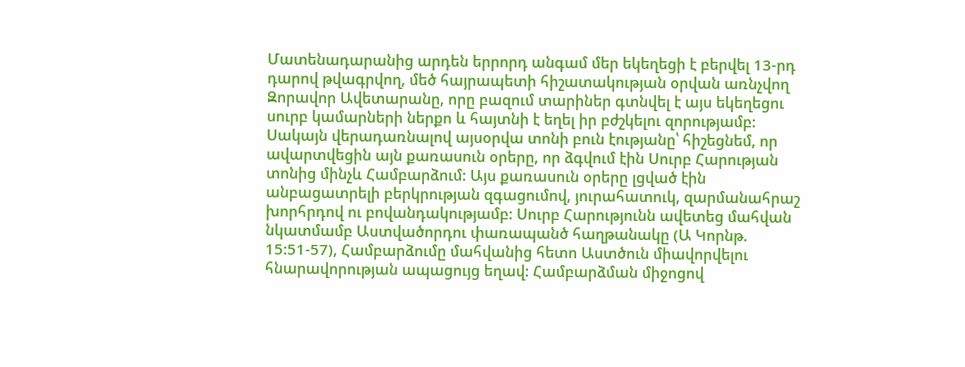Մատենադարանից արդեն երրորդ անգամ մեր եկեղեցի է բերվել 13-րդ դարով թվագրվող, մեծ հայրապետի հիշատակության օրվան առնչվող Զորավոր Ավետարանը, որը բազում տարիներ գտնվել է այս եկեղեցու սուրբ կամարների ներքո և հայտնի է եղել իր բժշկելու զորությամբ:
Սակայն վերադառնալով այսօրվա տոնի բուն էությանը՝ հիշեցնեմ, որ ավարտվեցին այն քառասուն օրերը, որ ձգվում էին Սուրբ Հարության տոնից մինչև Համբարձում: Այս քառասուն օրերը լցված էին անբացատրելի բերկրության զգացումով, յուրահատուկ, զարմանահրաշ խորհրդով ու բովանդակությամբ: Սուրբ Հարությունն ավետեց մահվան նկատմամբ Աստվածորդու փառապանծ հաղթանակը (Ա Կորնթ. 15:51-57), Համբարձումը մահվանից հետո Աստծուն միավորվելու հնարավորության ապացույց եղավ: Համբարձման միջոցով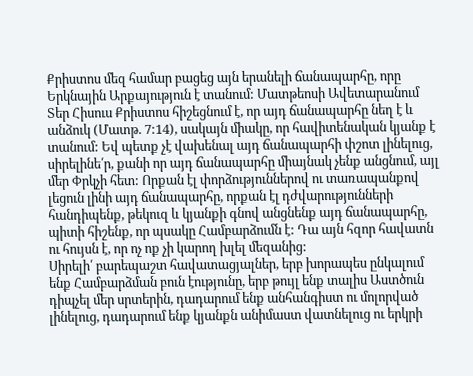Քրիստոս մեզ համար բացեց այն երանելի ճանապարհը, որը Երկնային Արքայություն է տանում: Մատթեոսի Ավետարանում Տեր Հիսուս Քրիստոս հիշեցնում է, որ այդ ճանապարհը նեղ է և անձուկ (Մատթ. 7:14), սակայն միակը, որ հավիտենական կյանք է տանում: Եվ պետք չէ վախենալ այդ ճանապարհի փշոտ լինելուց, սիրելինե՛ր, քանի որ այդ ճանապարհը միայնակ չենք անցնում, այլ մեր Փրկչի հետ: Որքան էլ փորձություններով ու տառապանքով լեցուն լինի այդ ճանապարհը, որքան էլ դժվարությունների հանդիպենք, թեկուզ և կյանքի գնով անցնենք այդ ճանապարհը, պիտի հիշենք, որ պսակը Համբարձումն է: Դա այն հզոր հավատն ու հույսն է, որ ոչ ոք չի կարող խլել մեզանից:
Սիրելի՛ բարեպաշտ հավատացյալներ, երբ խորապես ընկալում ենք Համբարձման բուն էությունը, երբ թույլ ենք տալիս Աստծուն դիպչել մեր սրտերին, դադարում ենք անհանգիստ ու մոլորված լինելուց, դադարում ենք կյանքն անիմաստ վատնելուց ու երկրի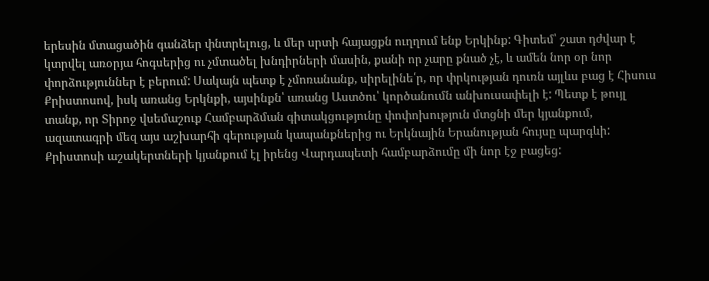երեսին մտացածին գանձեր փնտրելուց, և մեր սրտի հայացքն ուղղում ենք Երկինք: Գիտեմ՝ շատ դժվար է կտրվել առօրյա հոգսերից ու չմտածել խնդիրների մասին, քանի որ չարը քնած չէ, և ամեն նոր օր նոր փորձություններ է բերում: Սակայն պետք է չմոռանանք, սիրելինե՛ր, որ փրկության դուռն այլևս բաց է Հիսուս Քրիստոսով, իսկ առանց Երկնքի, այսինքն՝ առանց Աստծու՝ կործանումն անխուսափելի է: Պետք է թույլ տանք, որ Տիրոջ վսեմաշուք Համբարձման գիտակցությունը փոփոխություն մտցնի մեր կյանքում, ազատագրի մեզ այս աշխարհի գերության կապանքներից ու Երկնային Երանության հույսը պարգևի:
Քրիստոսի աշակերտների կյանքում էլ իրենց Վարդապետի համբարձումը մի նոր էջ բացեց: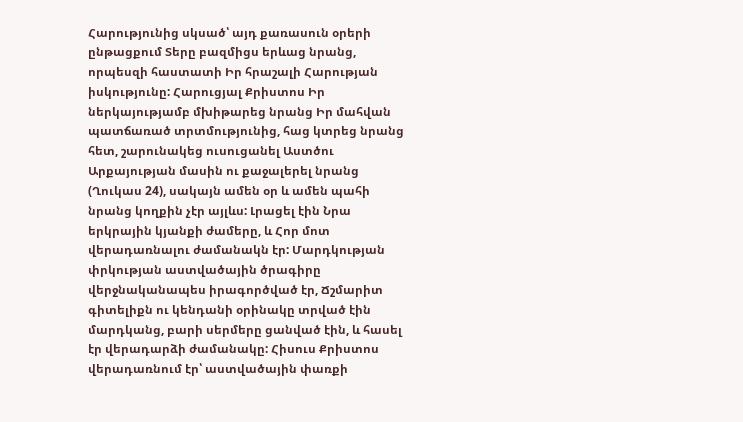Հարությունից սկսած՝ այդ քառասուն օրերի ընթացքում Տերը բազմիցս երևաց նրանց, որպեսզի հաստատի Իր հրաշալի Հարության իսկությունը: Հարուցյալ Քրիստոս Իր ներկայությամբ մխիթարեց նրանց Իր մահվան պատճառած տրտմությունից, հաց կտրեց նրանց հետ, շարունակեց ուսուցանել Աստծու Արքայության մասին ու քաջալերել նրանց (Ղուկաս 24), սակայն ամեն օր և ամեն պահի նրանց կողքին չէր այլևս: Լրացել էին Նրա երկրային կյանքի ժամերը, և Հոր մոտ վերադառնալու ժամանակն էր: Մարդկության փրկության աստվածային ծրագիրը վերջնականապես իրագործված էր, Ճշմարիտ գիտելիքն ու կենդանի օրինակը տրված էին մարդկանց, բարի սերմերը ցանված էին, և հասել էր վերադարձի ժամանակը: Հիսուս Քրիստոս վերադառնում էր՝ աստվածային փառքի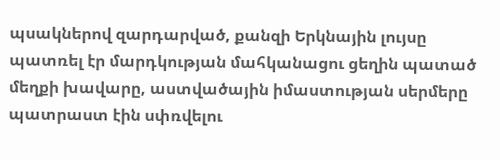պսակներով զարդարված, քանզի Երկնային լույսը պատռել էր մարդկության մահկանացու ցեղին պատած մեղքի խավարը, աստվածային իմաստության սերմերը պատրաստ էին սփռվելու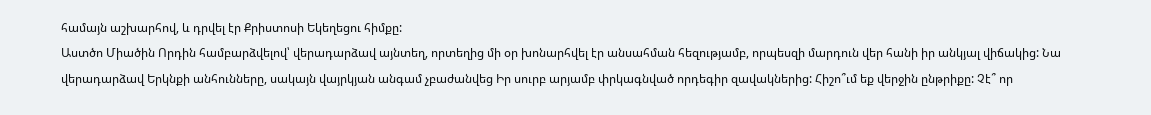համայն աշխարհով, և դրվել էր Քրիստոսի Եկեղեցու հիմքը:
Աստծո Միածին Որդին համբարձվելով՝ վերադարձավ այնտեղ, որտեղից մի օր խոնարհվել էր անսահման հեզությամբ, որպեսզի մարդուն վեր հանի իր անկյալ վիճակից: Նա վերադարձավ Երկնքի անհունները, սակայն վայրկյան անգամ չբաժանվեց Իր սուրբ արյամբ փրկագնված որդեգիր զավակներից: Հիշո՞ւմ եք վերջին ընթրիքը: Չէ՞ որ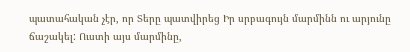պատահական չէր, որ Տերը պատվիրեց Իր սրբագույն մարմինն ու արյունը ճաշակել: Ուստի այս մարմինը,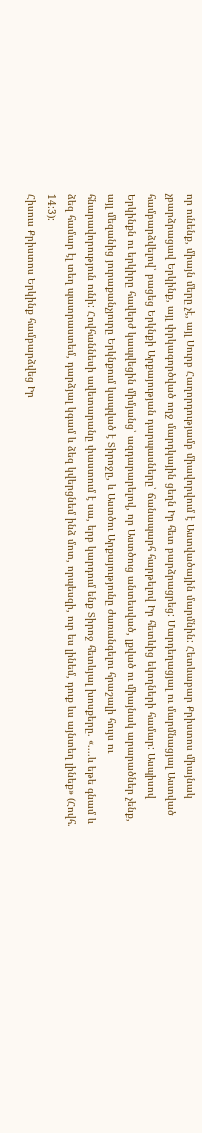որ ունենք, միայն մերը չէ, այլ Սուրբ Հաղորդությամբ միավորվում է Աստվածային մարմնին: Հետևաբար Քրիստոս միայնակ չբարձրացավ Երկինք, այլ փրկագործված ողջ մարդկային ցեղն Իր հետ բարձրացրեց: Մարդեղացյալ ու մարմնացյալ Աստված համբարձվելով՝ բացեց Երկնքի Արքայության դարպասները՝ ճանապարհ հարթելով Իր հետևից եկողների համար: Ասպիսով Երկինքն ու երկիրը հավերժ կապվեցին միմյանց՝ ազդարարելով, որ Աստծուց անտեսված, լքված ու միայնակ արարածներ չենք, այլ մեզանից յուրաքանչյուրը Երկնքում կապված է Տիրոջը, և Աստծու Արքայությունը ժառանգելու հրաշալի հույս ու հնարավորություն ունի: Հովհաննեսի ավետարանը փաստում է սա, երբ կարդում ենք Տիրոջ հետևյալ խոսքերը. «....և եթե գնամ և ձեզ համար էլ տեղ պատրաստեմ, դարձյալ կգամ և ձեզ կվերցնեմ ինձ մոտ, որպեսզի, ուր ես լինեմ, դուք ևս այնտեղ լինեք» (Հովհ. 14:3):
Հիսուս Քրիստոս Երկինք համբարձվեց Իր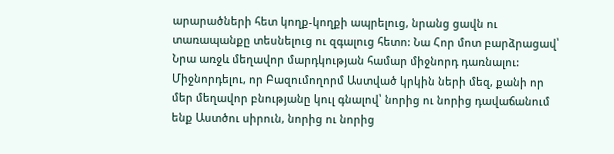արարածների հետ կողք-կողքի ապրելուց, նրանց ցավն ու տառապանքը տեսնելուց ու զգալուց հետո: Նա Հոր մոտ բարձրացավ՝ Նրա առջև մեղավոր մարդկության համար միջնորդ դառնալու: Միջնորդելու, որ Բազումողորմ Աստված կրկին ների մեզ, քանի որ մեր մեղավոր բնությանը կուլ գնալով՝ նորից ու նորից դավաճանում ենք Աստծու սիրուն, նորից ու նորից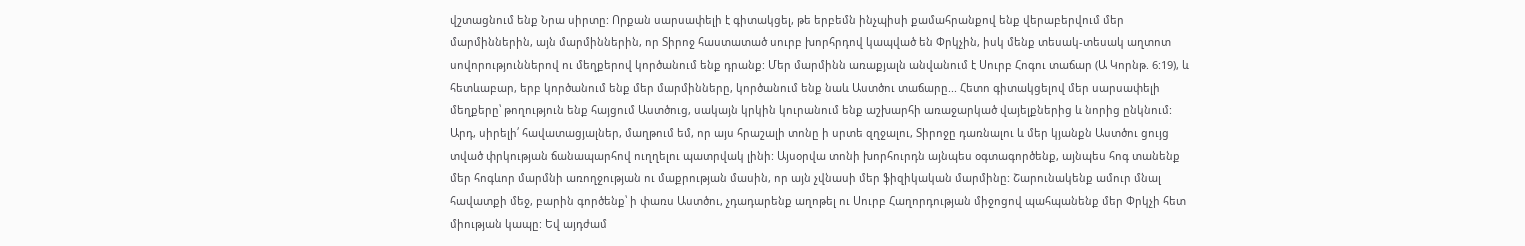վշտացնում ենք Նրա սիրտը: Որքան սարսափելի է գիտակցել, թե երբեմն ինչպիսի քամահրանքով ենք վերաբերվում մեր մարմիններին, այն մարմիններին, որ Տիրոջ հաստատած սուրբ խորհրդով կապված են Փրկչին, իսկ մենք տեսակ-տեսակ աղտոտ սովորություններով ու մեղքերով կործանում ենք դրանք: Մեր մարմինն առաքյալն անվանում է Սուրբ Հոգու տաճար (Ա Կորնթ. 6:19), և հետևաբար, երբ կործանում ենք մեր մարմինները, կործանում ենք նաև Աստծու տաճարը... Հետո գիտակցելով մեր սարսափելի մեղքերը՝ թողություն ենք հայցում Աստծուց, սակայն կրկին կուրանում ենք աշխարհի առաջարկած վայելքներից և նորից ընկնում:
Արդ, սիրելի՛ հավատացյալներ, մաղթում եմ, որ այս հրաշալի տոնը ի սրտե զղջալու, Տիրոջը դառնալու և մեր կյանքն Աստծու ցույց տված փրկության ճանապարհով ուղղելու պատրվակ լինի: Այսօրվա տոնի խորհուրդն այնպես օգտագործենք, այնպես հոգ տանենք մեր հոգևոր մարմնի առողջության ու մաքրության մասին, որ այն չվնասի մեր ֆիզիկական մարմինը: Շարունակենք ամուր մնալ հավատքի մեջ, բարին գործենք՝ ի փառս Աստծու, չդադարենք աղոթել ու Սուրբ Հաղորդության միջոցով պահպանենք մեր Փրկչի հետ միության կապը: Եվ այդժամ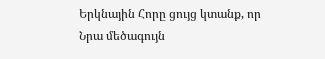Երկնային Հորը ցույց կտանք, որ Նրա մեծագույն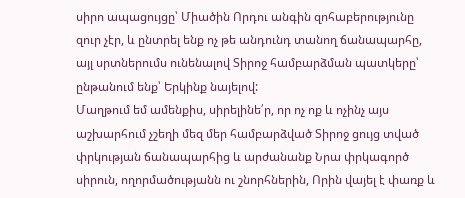սիրո ապացույցը՝ Միածին Որդու անգին զոհաբերությունը զուր չէր, և ընտրել ենք ոչ թե անդունդ տանող ճանապարհը, այլ սրտներումս ունենալով Տիրոջ համբարձման պատկերը՝ ընթանում ենք՝ Երկինք նայելով:
Մաղթում եմ ամենքիս, սիրելինե՛ր, որ ոչ ոք և ոչինչ այս աշխարհում չշեղի մեզ մեր համբարձված Տիրոջ ցույց տված փրկության ճանապարհից և արժանանք Նրա փրկագործ սիրուն, ողորմածությանն ու շնորհներին, Որին վայել է փառք և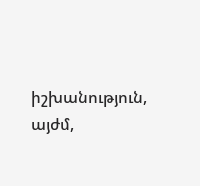իշխանություն, այժմ,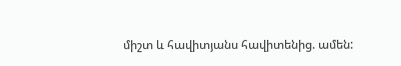միշտ և հավիտյանս հավիտենից. ամեն: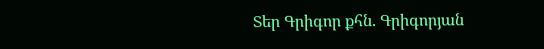Տեր Գրիգոր քհն. Գրիգորյան